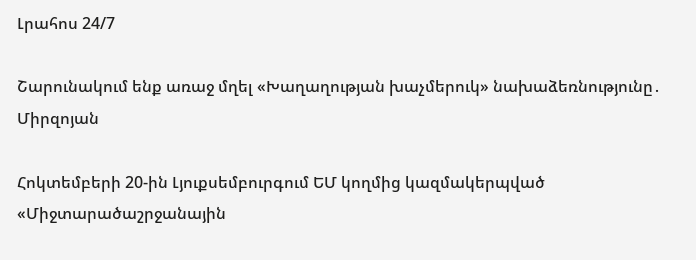Լրահոս 24/7

Շարունակում ենք առաջ մղել «Խաղաղության խաչմերուկ» նախաձեռնությունը․ Միրզոյան

Հոկտեմբերի 20-ին Լյուքսեմբուրգում ԵՄ կողմից կազմակերպված «Միջտարածաշրջանային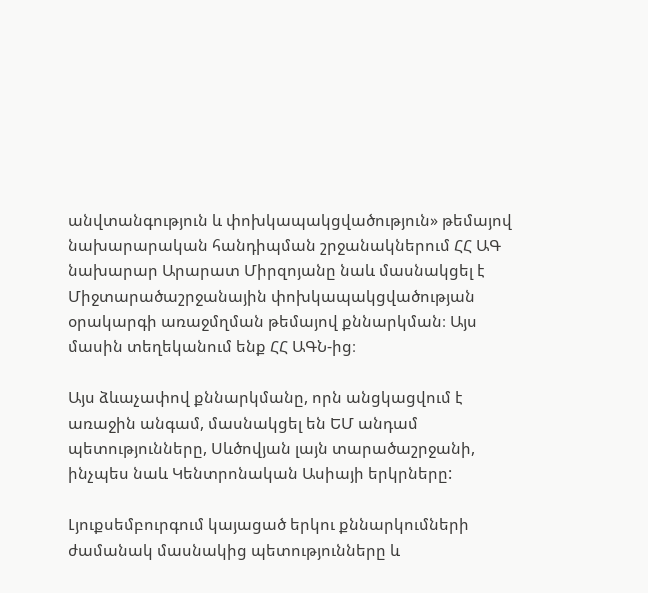անվտանգություն և փոխկապակցվածություն» թեմայով նախարարական հանդիպման շրջանակներում ՀՀ ԱԳ նախարար Արարատ Միրզոյանը նաև մասնակցել է Միջտարածաշրջանային փոխկապակցվածության օրակարգի առաջմղման թեմայով քննարկման։ Այս մասին տեղեկանում ենք ՀՀ ԱԳՆ-ից։

Այս ձևաչափով քննարկմանը, որն անցկացվում է առաջին անգամ, մասնակցել են ԵՄ անդամ պետությունները, Սևծովյան լայն տարածաշրջանի, ինչպես նաև Կենտրոնական Ասիայի երկրները:

Լյուքսեմբուրգում կայացած երկու քննարկումների ժամանակ մասնակից պետությունները և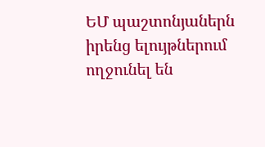ԵՄ պաշտոնյաներն իրենց ելույթներում ողջունել են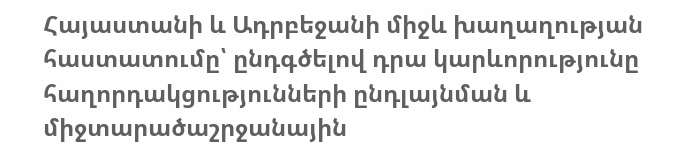Հայաստանի և Ադրբեջանի միջև խաղաղության հաստատումը՝ ընդգծելով դրա կարևորությունը հաղորդակցությունների ընդլայնման և միջտարածաշրջանային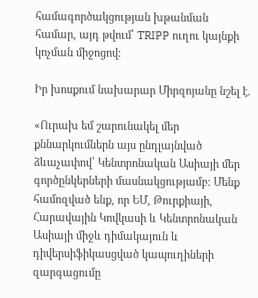համագործակցության խթանման համար, այդ թվում՝ TRIPP ուղու կայնքի կոչման միջոցով:

Իր խոսքում նախարար Միրզոյանը նշել է.

«Ուրախ եմ շարունակել մեր քննարկումներն այս ընդլայնված ձևաչափով՝ Կենտրոնական Ասիայի մեր գործընկերների մասնակցությամբ։ Մենք համոզված ենք, որ ԵՄ, Թուրքիայի, Հարավային Կովկասի և Կենտրոնական Ասիայի միջև դիմակայուն և դիվերսիֆիկասցված կապուղիների զարգացումը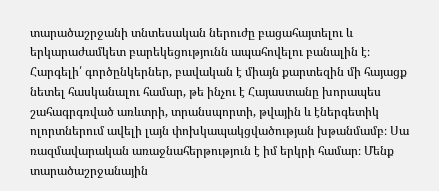տարածաշրջանի տնտեսական ներուժը բացահայտելու և երկարաժամկետ բարեկեցությունն ապահովելու բանալին է։
Հարգելի՛ գործընկերներ, բավական է միայն քարտեզին մի հայացք նետել հասկանալու համար, թե ինչու է Հայաստանը խորապես շահագրգռված առևտրի, տրանսպորտի, թվային և էներգետիկ ոլորտներում ավելի լայն փոխկապակցվածության խթանմամբ։ Սա ռազմավարական առաջնահերթություն է իմ երկրի համար։ Մենք տարածաշրջանային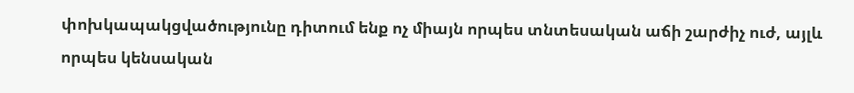փոխկապակցվածությունը դիտում ենք ոչ միայն որպես տնտեսական աճի շարժիչ ուժ, այլև որպես կենսական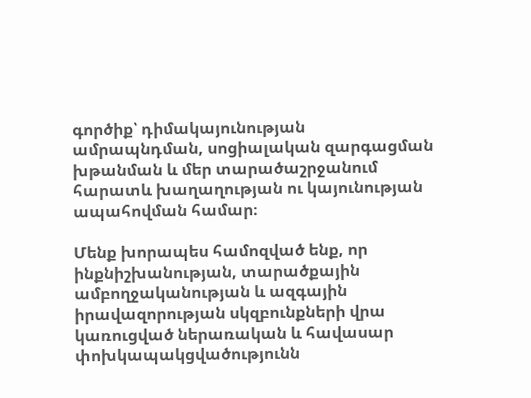գործիք՝ դիմակայունության ամրապնդման, սոցիալական զարգացման խթանման և մեր տարածաշրջանում հարատև խաղաղության ու կայունության ապահովման համար։

Մենք խորապես համոզված ենք, որ ինքնիշխանության, տարածքային ամբողջականության և ազգային իրավազորության սկզբունքների վրա կառուցված ներառական և հավասար փոխկապակցվածությունն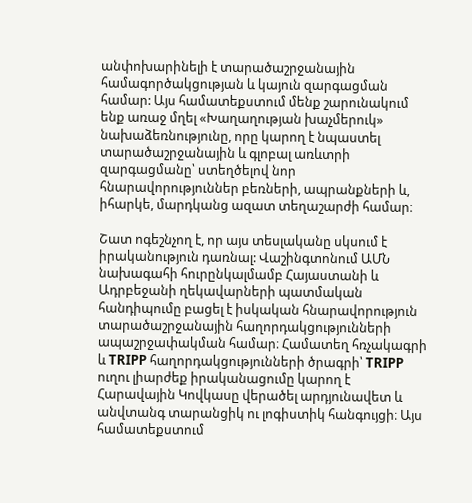անփոխարինելի է տարածաշրջանային համագործակցության և կայուն զարգացման համար: Այս համատեքստում մենք շարունակում ենք առաջ մղել «Խաղաղության խաչմերուկ» նախաձեռնությունը, որը կարող է նպաստել տարածաշրջանային և գլոբալ առևտրի զարգացմանը՝ ստեղծելով նոր հնարավորություններ բեռների, ապրանքների և, իհարկե, մարդկանց ազատ տեղաշարժի համար։

Շատ ոգեշնչող է, որ այս տեսլականը սկսում է իրականություն դառնալ: Վաշինգտոնում ԱՄՆ նախագահի հուրընկալմամբ Հայաստանի և Ադրբեջանի ղեկավարների պատմական հանդիպումը բացել է իսկական հնարավորություն տարածաշրջանային հաղորդակցությունների ապաշրջափակման համար։ Համատեղ հռչակագրի և TRIPP հաղորդակցությունների ծրագրի՝ TRIPP ուղու լիարժեք իրականացումը կարող է Հարավային Կովկասը վերածել արդյունավետ և անվտանգ տարանցիկ ու լոգիստիկ հանգույցի։ Այս համատեքստում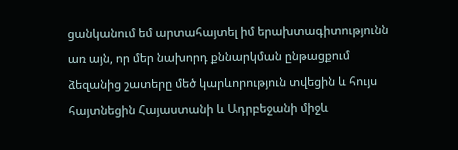ցանկանում եմ արտահայտել իմ երախտագիտությունն առ այն, որ մեր նախորդ քննարկման ընթացքում ձեզանից շատերը մեծ կարևորություն տվեցին և հույս հայտնեցին Հայաստանի և Ադրբեջանի միջև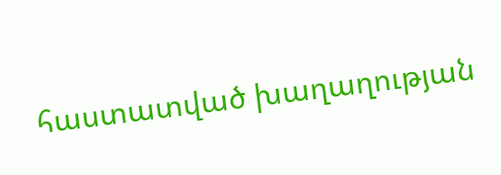հաստատված խաղաղության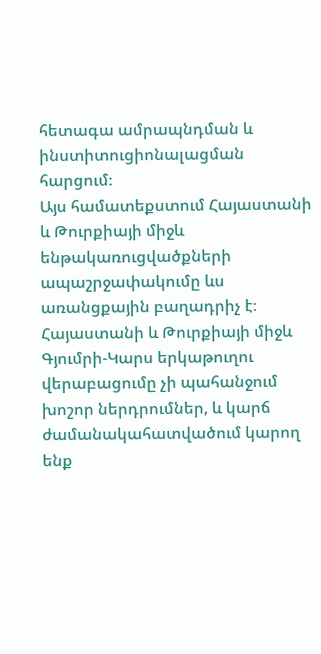հետագա ամրապնդման և ինստիտուցիոնալացման հարցում։
Այս համատեքստում Հայաստանի և Թուրքիայի միջև ենթակառուցվածքների ապաշրջափակումը ևս առանցքային բաղադրիչ է։ Հայաստանի և Թուրքիայի միջև Գյումրի-Կարս երկաթուղու վերաբացումը չի պահանջում խոշոր ներդրումներ, և կարճ ժամանակահատվածում կարող ենք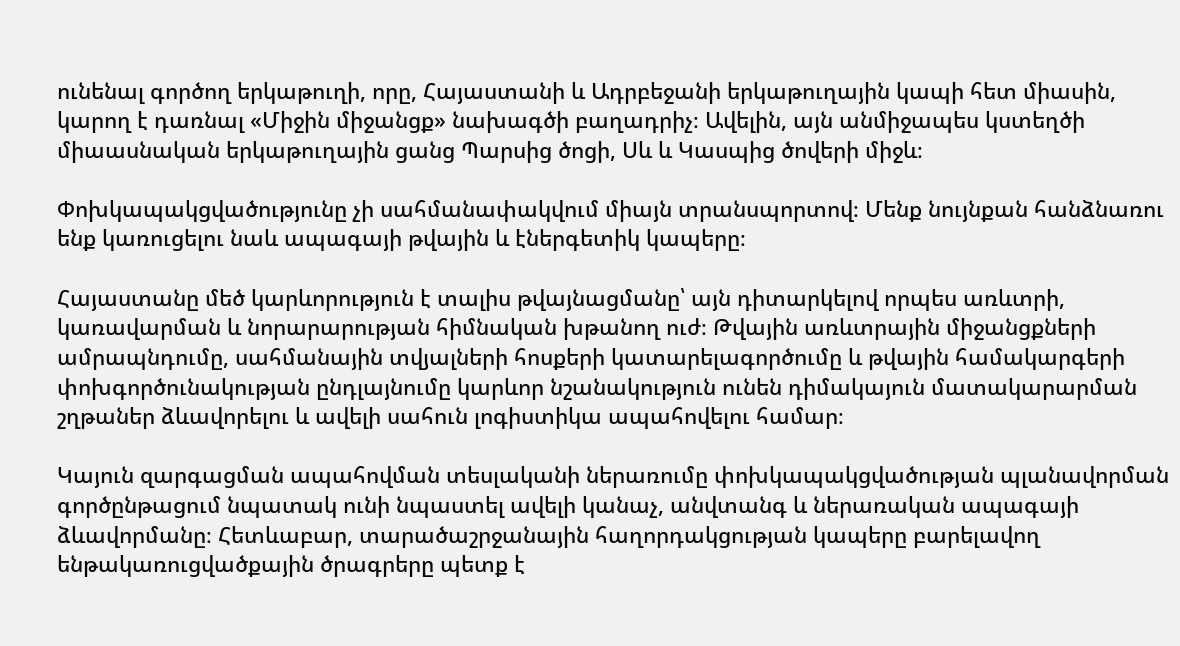ունենալ գործող երկաթուղի, որը, Հայաստանի և Ադրբեջանի երկաթուղային կապի հետ միասին, կարող է դառնալ «Միջին միջանցք» նախագծի բաղադրիչ։ Ավելին, այն անմիջապես կստեղծի միաասնական երկաթուղային ցանց Պարսից ծոցի, Սև և Կասպից ծովերի միջև։

Փոխկապակցվածությունը չի սահմանափակվում միայն տրանսպորտով։ Մենք նույնքան հանձնառու ենք կառուցելու նաև ապագայի թվային և էներգետիկ կապերը։

Հայաստանը մեծ կարևորություն է տալիս թվայնացմանը՝ այն դիտարկելով որպես առևտրի, կառավարման և նորարարության հիմնական խթանող ուժ։ Թվային առևտրային միջանցքների ամրապնդումը, սահմանային տվյալների հոսքերի կատարելագործումը և թվային համակարգերի փոխգործունակության ընդլայնումը կարևոր նշանակություն ունեն դիմակայուն մատակարարման շղթաներ ձևավորելու և ավելի սահուն լոգիստիկա ապահովելու համար։

Կայուն զարգացման ապահովման տեսլականի ներառումը փոխկապակցվածության պլանավորման գործընթացում նպատակ ունի նպաստել ավելի կանաչ, անվտանգ և ներառական ապագայի ձևավորմանը։ Հետևաբար, տարածաշրջանային հաղորդակցության կապերը բարելավող ենթակառուցվածքային ծրագրերը պետք է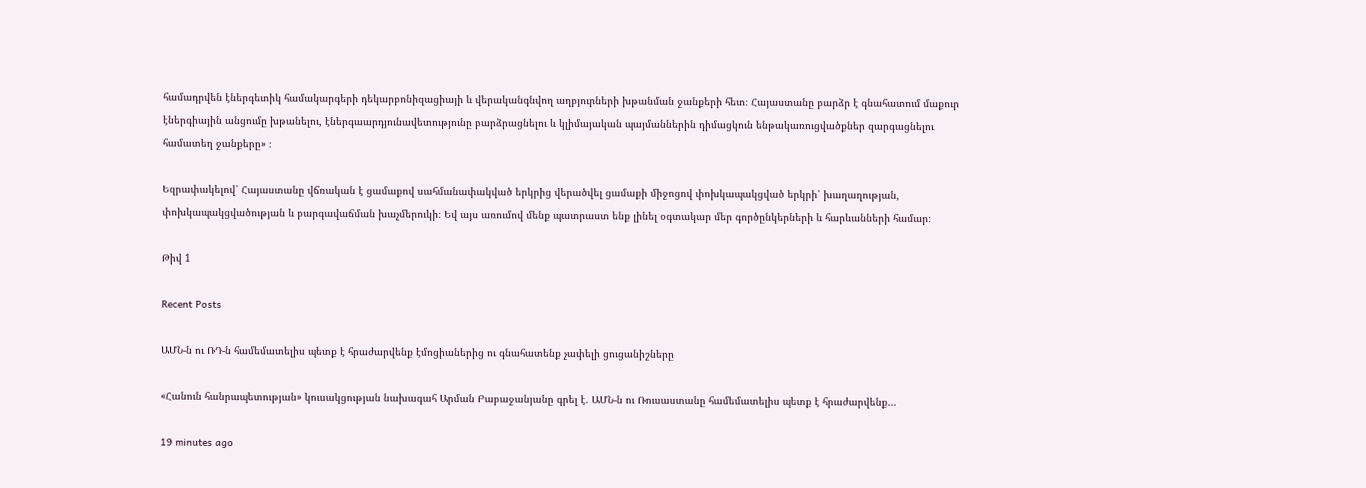համադրվեն էներգետիկ համակարգերի դեկարբոնիզացիայի և վերականգնվող աղբյուրների խթանման ջանքերի հետ։ Հայաստանը բարձր է գնահատում մաքուր էներգիային անցումը խթանելու, էներգաարդյունավետությունը բարձրացնելու և կլիմայական պայմաններին դիմացկուն ենթակառուցվածքներ զարգացնելու համատեղ ջանքերը» ։

Եզրափակելով՝ Հայաստանը վճռական է ցամաքով սահմանափակված երկրից վերածվել ցամաքի միջոցով փոխկապակցված երկրի՝ խաղաղության, փոխկապակցվածության և բարգավաճման խաչմերուկի։ Եվ այս առումով մենք պատրաստ ենք լինել օգտակար մեր գործընկերների և հարևանների համար։

Թիվ 1

Recent Posts

ԱՄՆ-ն ու ՌԴ-ն համեմատելիս պետք է հրաժարվենք էմոցիաներից ու գնահատենք չափելի ցուցանիշները

«Հանուն հանրապետության» կուսակցության նախագահ Արման Բաբաջանյանը գրել է. ԱՄՆ-ն ու Ռուսաստանը համեմատելիս պետք է հրաժարվենք…

19 minutes ago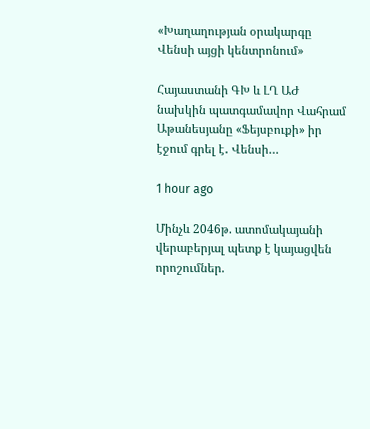«Խաղաղության օրակարգը Վենսի այցի կենտրոնում»

Հայաստանի ԳԽ և ԼՂ ԱԺ նախկին պատգամավոր Վահրամ Աթանեսյանը «Ֆեյսբուքի» իր էջում գրել է․ Վենսի…

1 hour ago

Մինչև 2046թ. ատոմակայանի վերաբերյալ պետք է կայացվեն որոշումներ.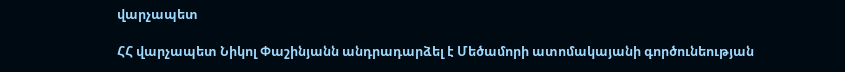վարչապետ

ՀՀ վարչապետ Նիկոլ Փաշինյանն անդրադարձել է Մեծամորի ատոմակայանի գործունեության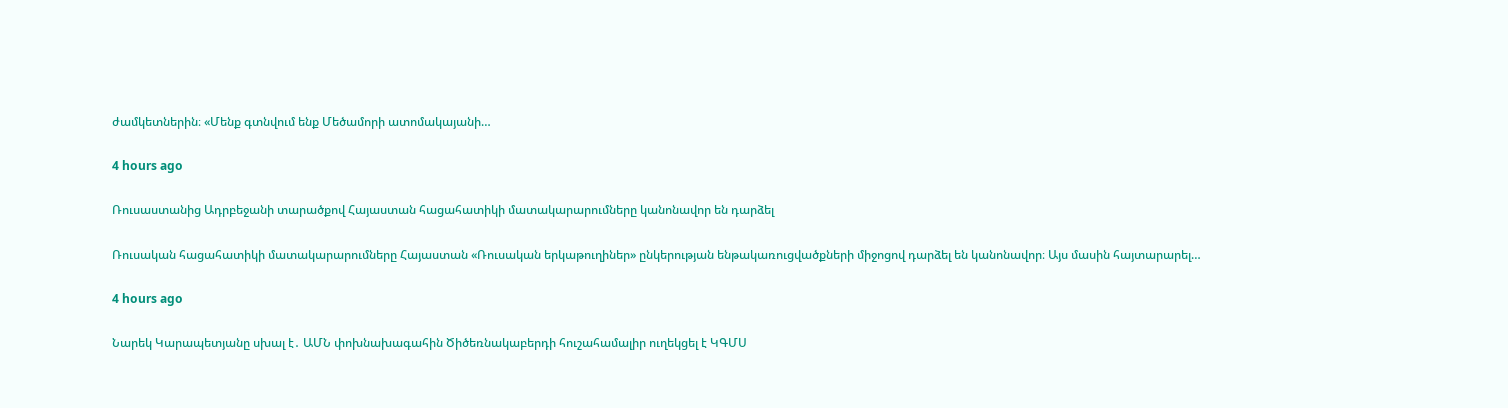ժամկետներին։ «Մենք գտնվում ենք Մեծամորի ատոմակայանի…

4 hours ago

Ռուսաստանից Ադրբեջանի տարածքով Հայաստան հացահատիկի մատակարարումները կանոնավոր են դարձել

Ռուսական հացահատիկի մատակարարումները Հայաստան «Ռուսական երկաթուղիներ» ընկերության ենթակառուցվածքների միջոցով դարձել են կանոնավոր։ Այս մասին հայտարարել…

4 hours ago

Նարեկ Կարապետյանը սխալ է․ ԱՄՆ փոխնախագահին Ծիծեռնակաբերդի հուշահամալիր ուղեկցել է ԿԳՄՍ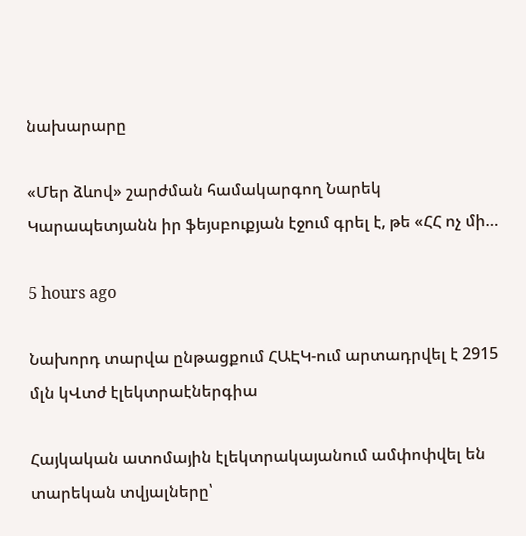նախարարը

«Մեր ձևով» շարժման համակարգող Նարեկ Կարապետյանն իր ֆեյսբուքյան էջում գրել է, թե «ՀՀ ոչ մի…

5 hours ago

Նախորդ տարվա ընթացքում ՀԱԷԿ-ում արտադրվել է 2915 մլն կՎտժ էլեկտրաէներգիա

Հայկական ատոմային էլեկտրակայանում ամփոփվել են տարեկան տվյալները՝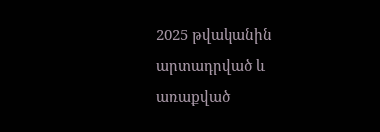2025 թվականին արտադրված և առաքված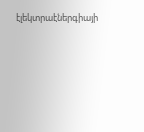էլեկտրաէներգիայի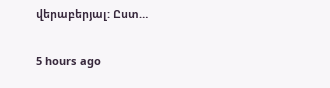վերաբերյալ: Ըստ…

5 hours ago